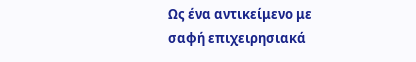Ως ένα αντικείμενο με σαφή επιχειρησιακά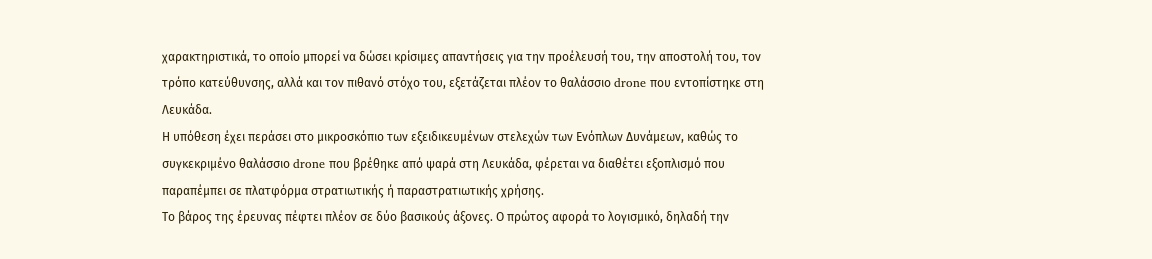χαρακτηριστικά, το οποίο μπορεί να δώσει κρίσιμες απαντήσεις για την προέλευσή του, την αποστολή του, τον τρόπο κατεύθυνσης, αλλά και τον πιθανό στόχο του, εξετάζεται πλέον το θαλάσσιο drone που εντοπίστηκε στη Λευκάδα.
Η υπόθεση έχει περάσει στο μικροσκόπιο των εξειδικευμένων στελεχών των Ενόπλων Δυνάμεων, καθώς το συγκεκριμένο θαλάσσιο drone που βρέθηκε από ψαρά στη Λευκάδα, φέρεται να διαθέτει εξοπλισμό που παραπέμπει σε πλατφόρμα στρατιωτικής ή παραστρατιωτικής χρήσης.
Το βάρος της έρευνας πέφτει πλέον σε δύο βασικούς άξονες. Ο πρώτος αφορά το λογισμικό, δηλαδή την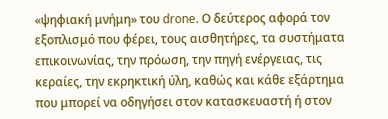«ψηφιακή μνήμη» του drone. Ο δεύτερος αφορά τον εξοπλισμό που φέρει, τους αισθητήρες, τα συστήματα επικοινωνίας, την πρόωση, την πηγή ενέργειας, τις κεραίες, την εκρηκτική ύλη, καθώς και κάθε εξάρτημα που μπορεί να οδηγήσει στον κατασκευαστή ή στον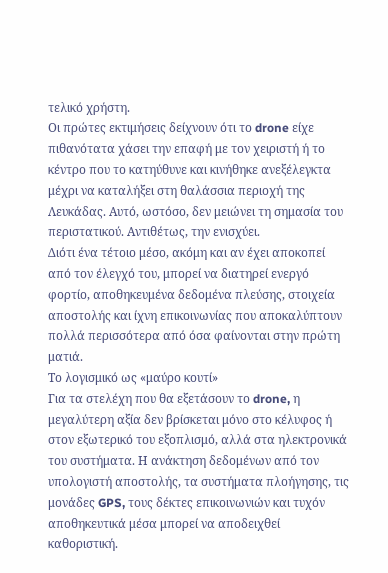τελικό χρήστη.
Οι πρώτες εκτιμήσεις δείχνουν ότι το drone είχε πιθανότατα χάσει την επαφή με τον χειριστή ή το κέντρο που το κατηύθυνε και κινήθηκε ανεξέλεγκτα μέχρι να καταλήξει στη θαλάσσια περιοχή της Λευκάδας. Αυτό, ωστόσο, δεν μειώνει τη σημασία του περιστατικού. Αντιθέτως, την ενισχύει.
Διότι ένα τέτοιο μέσο, ακόμη και αν έχει αποκοπεί από τον έλεγχό του, μπορεί να διατηρεί ενεργό φορτίο, αποθηκευμένα δεδομένα πλεύσης, στοιχεία αποστολής και ίχνη επικοινωνίας που αποκαλύπτουν πολλά περισσότερα από όσα φαίνονται στην πρώτη ματιά.
Το λογισμικό ως «μαύρο κουτί»
Για τα στελέχη που θα εξετάσουν το drone, η μεγαλύτερη αξία δεν βρίσκεται μόνο στο κέλυφος ή στον εξωτερικό του εξοπλισμό, αλλά στα ηλεκτρονικά του συστήματα. Η ανάκτηση δεδομένων από τον υπολογιστή αποστολής, τα συστήματα πλοήγησης, τις μονάδες GPS, τους δέκτες επικοινωνιών και τυχόν αποθηκευτικά μέσα μπορεί να αποδειχθεί καθοριστική.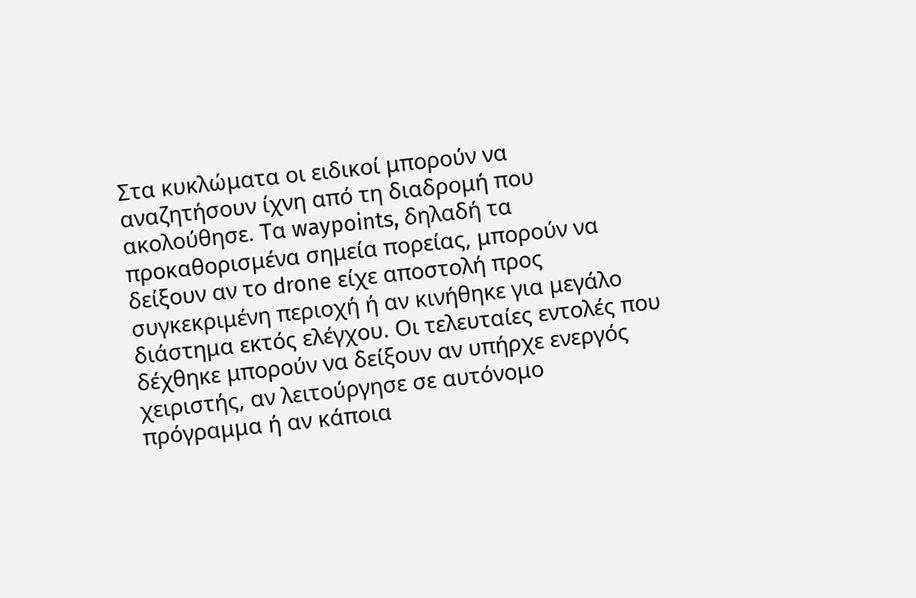Στα κυκλώματα οι ειδικοί μπορούν να αναζητήσουν ίχνη από τη διαδρομή που ακολούθησε. Τα waypoints, δηλαδή τα προκαθορισμένα σημεία πορείας, μπορούν να δείξουν αν το drone είχε αποστολή προς συγκεκριμένη περιοχή ή αν κινήθηκε για μεγάλο διάστημα εκτός ελέγχου. Οι τελευταίες εντολές που δέχθηκε μπορούν να δείξουν αν υπήρχε ενεργός χειριστής, αν λειτούργησε σε αυτόνομο πρόγραμμα ή αν κάποια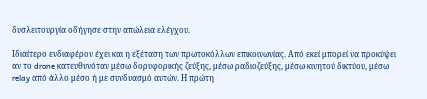δυσλειτουργία οδήγησε στην απώλεια ελέγχου.

Ιδιαίτερο ενδιαφέρον έχει και η εξέταση των πρωτοκόλλων επικοινωνίας. Από εκεί μπορεί να προκύψει αν το drone κατευθυνόταν μέσω δορυφορικής ζεύξης, μέσω ραδιοζεύξης, μέσω κινητού δικτύου, μέσω relay από άλλο μέσο ή με συνδυασμό αυτών. Η πρώτη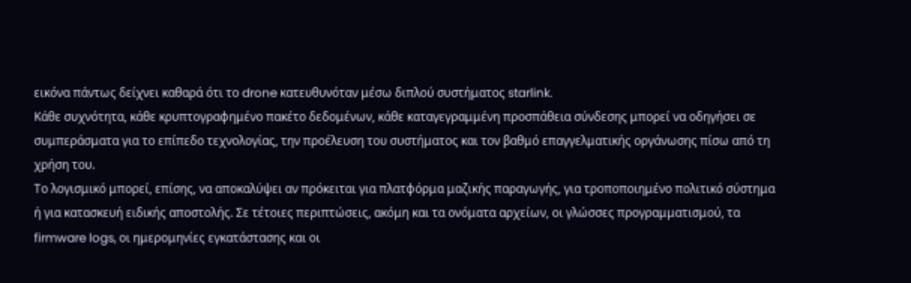εικόνα πάντως δείχνει καθαρά ότι το drone κατευθυνόταν μέσω διπλού συστήματος starlink.
Κάθε συχνότητα, κάθε κρυπτογραφημένο πακέτο δεδομένων, κάθε καταγεγραμμένη προσπάθεια σύνδεσης μπορεί να οδηγήσει σε συμπεράσματα για το επίπεδο τεχνολογίας, την προέλευση του συστήματος και τον βαθμό επαγγελματικής οργάνωσης πίσω από τη χρήση του.
Το λογισμικό μπορεί, επίσης, να αποκαλύψει αν πρόκειται για πλατφόρμα μαζικής παραγωγής, για τροποποιημένο πολιτικό σύστημα ή για κατασκευή ειδικής αποστολής. Σε τέτοιες περιπτώσεις, ακόμη και τα ονόματα αρχείων, οι γλώσσες προγραμματισμού, τα firmware logs, οι ημερομηνίες εγκατάστασης και οι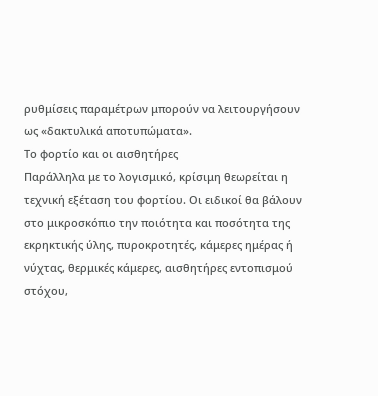ρυθμίσεις παραμέτρων μπορούν να λειτουργήσουν ως «δακτυλικά αποτυπώματα».
Το φορτίο και οι αισθητήρες
Παράλληλα με το λογισμικό, κρίσιμη θεωρείται η τεχνική εξέταση του φορτίου. Οι ειδικοί θα βάλουν στο μικροσκόπιο την ποιότητα και ποσότητα της εκρηκτικής ύλης, πυροκροτητές, κάμερες ημέρας ή νύχτας, θερμικές κάμερες, αισθητήρες εντοπισμού στόχου,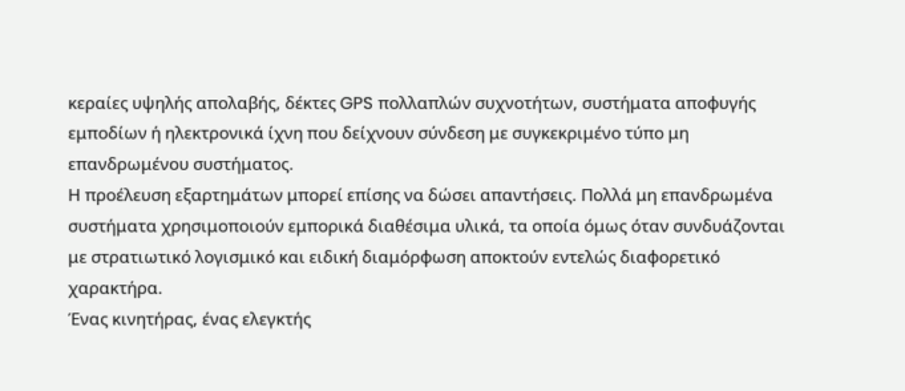κεραίες υψηλής απολαβής, δέκτες GPS πολλαπλών συχνοτήτων, συστήματα αποφυγής εμποδίων ή ηλεκτρονικά ίχνη που δείχνουν σύνδεση με συγκεκριμένο τύπο μη επανδρωμένου συστήματος.
Η προέλευση εξαρτημάτων μπορεί επίσης να δώσει απαντήσεις. Πολλά μη επανδρωμένα συστήματα χρησιμοποιούν εμπορικά διαθέσιμα υλικά, τα οποία όμως όταν συνδυάζονται με στρατιωτικό λογισμικό και ειδική διαμόρφωση αποκτούν εντελώς διαφορετικό χαρακτήρα.
Ένας κινητήρας, ένας ελεγκτής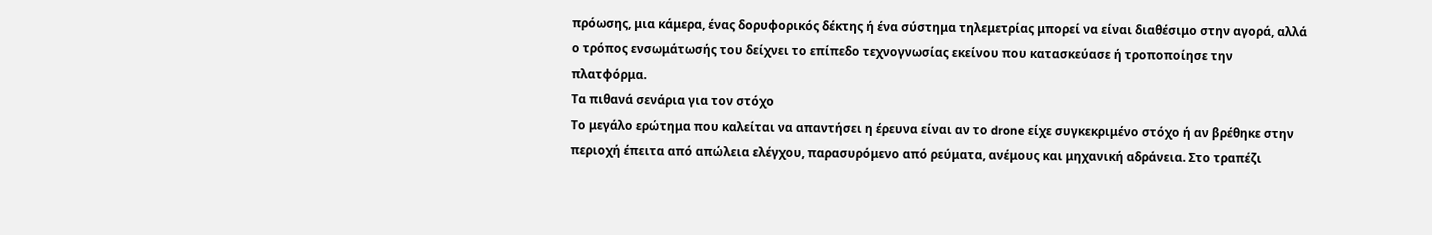πρόωσης, μια κάμερα, ένας δορυφορικός δέκτης ή ένα σύστημα τηλεμετρίας μπορεί να είναι διαθέσιμο στην αγορά, αλλά ο τρόπος ενσωμάτωσής του δείχνει το επίπεδο τεχνογνωσίας εκείνου που κατασκεύασε ή τροποποίησε την πλατφόρμα.
Τα πιθανά σενάρια για τον στόχο
Το μεγάλο ερώτημα που καλείται να απαντήσει η έρευνα είναι αν το drone είχε συγκεκριμένο στόχο ή αν βρέθηκε στην περιοχή έπειτα από απώλεια ελέγχου, παρασυρόμενο από ρεύματα, ανέμους και μηχανική αδράνεια. Στο τραπέζι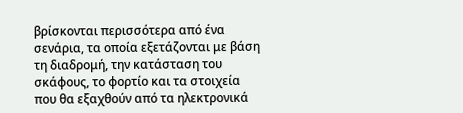βρίσκονται περισσότερα από ένα σενάρια, τα οποία εξετάζονται με βάση τη διαδρομή, την κατάσταση του σκάφους, το φορτίο και τα στοιχεία που θα εξαχθούν από τα ηλεκτρονικά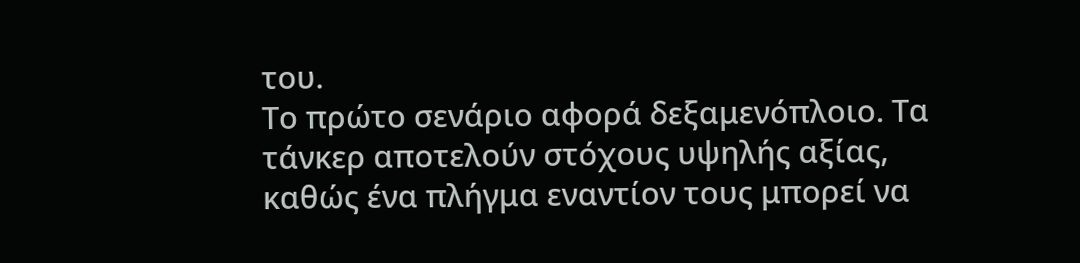του.
Το πρώτο σενάριο αφορά δεξαμενόπλοιο. Τα τάνκερ αποτελούν στόχους υψηλής αξίας, καθώς ένα πλήγμα εναντίον τους μπορεί να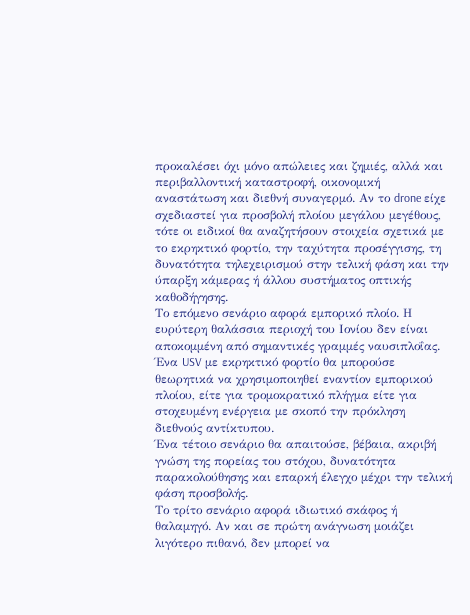προκαλέσει όχι μόνο απώλειες και ζημιές, αλλά και περιβαλλοντική καταστροφή, οικονομική αναστάτωση και διεθνή συναγερμό. Αν το drone είχε σχεδιαστεί για προσβολή πλοίου μεγάλου μεγέθους, τότε οι ειδικοί θα αναζητήσουν στοιχεία σχετικά με το εκρηκτικό φορτίο, την ταχύτητα προσέγγισης, τη δυνατότητα τηλεχειρισμού στην τελική φάση και την ύπαρξη κάμερας ή άλλου συστήματος οπτικής καθοδήγησης.
Το επόμενο σενάριο αφορά εμπορικό πλοίο. Η ευρύτερη θαλάσσια περιοχή του Ιονίου δεν είναι αποκομμένη από σημαντικές γραμμές ναυσιπλοΐας. Ένα USV με εκρηκτικό φορτίο θα μπορούσε θεωρητικά να χρησιμοποιηθεί εναντίον εμπορικού πλοίου, είτε για τρομοκρατικό πλήγμα είτε για στοχευμένη ενέργεια με σκοπό την πρόκληση διεθνούς αντίκτυπου.
Ένα τέτοιο σενάριο θα απαιτούσε, βέβαια, ακριβή γνώση της πορείας του στόχου, δυνατότητα παρακολούθησης και επαρκή έλεγχο μέχρι την τελική φάση προσβολής.
Το τρίτο σενάριο αφορά ιδιωτικό σκάφος ή θαλαμηγό. Αν και σε πρώτη ανάγνωση μοιάζει λιγότερο πιθανό, δεν μπορεί να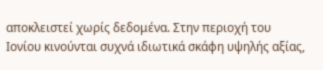αποκλειστεί χωρίς δεδομένα. Στην περιοχή του Ιονίου κινούνται συχνά ιδιωτικά σκάφη υψηλής αξίας,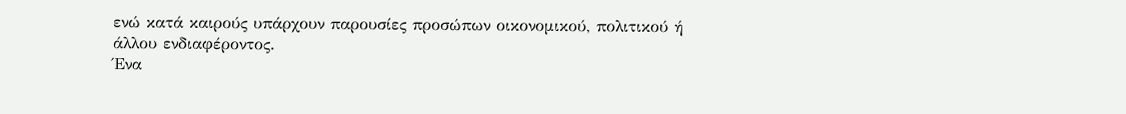ενώ κατά καιρούς υπάρχουν παρουσίες προσώπων οικονομικού, πολιτικού ή άλλου ενδιαφέροντος.
Ένα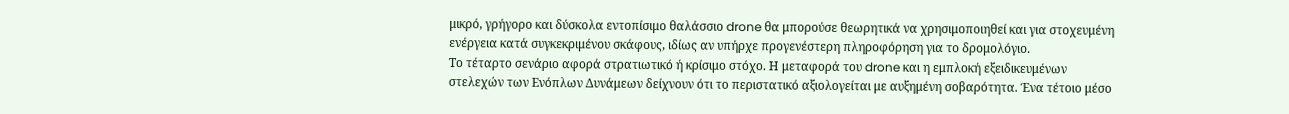μικρό, γρήγορο και δύσκολα εντοπίσιμο θαλάσσιο drone θα μπορούσε θεωρητικά να χρησιμοποιηθεί και για στοχευμένη ενέργεια κατά συγκεκριμένου σκάφους, ιδίως αν υπήρχε προγενέστερη πληροφόρηση για το δρομολόγιο.
Το τέταρτο σενάριο αφορά στρατιωτικό ή κρίσιμο στόχο. Η μεταφορά του drone και η εμπλοκή εξειδικευμένων στελεχών των Ενόπλων Δυνάμεων δείχνουν ότι το περιστατικό αξιολογείται με αυξημένη σοβαρότητα. Ένα τέτοιο μέσο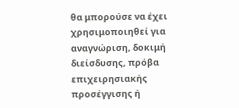θα μπορούσε να έχει χρησιμοποιηθεί για αναγνώριση, δοκιμή διείσδυσης, πρόβα επιχειρησιακής προσέγγισης ή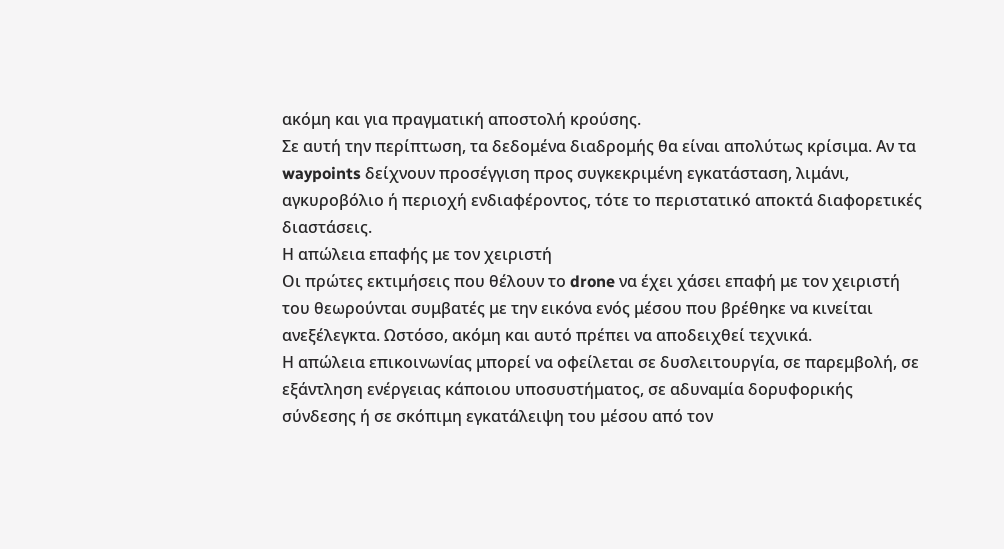ακόμη και για πραγματική αποστολή κρούσης.
Σε αυτή την περίπτωση, τα δεδομένα διαδρομής θα είναι απολύτως κρίσιμα. Αν τα waypoints δείχνουν προσέγγιση προς συγκεκριμένη εγκατάσταση, λιμάνι, αγκυροβόλιο ή περιοχή ενδιαφέροντος, τότε το περιστατικό αποκτά διαφορετικές διαστάσεις.
Η απώλεια επαφής με τον χειριστή
Οι πρώτες εκτιμήσεις που θέλουν το drone να έχει χάσει επαφή με τον χειριστή του θεωρούνται συμβατές με την εικόνα ενός μέσου που βρέθηκε να κινείται ανεξέλεγκτα. Ωστόσο, ακόμη και αυτό πρέπει να αποδειχθεί τεχνικά.
Η απώλεια επικοινωνίας μπορεί να οφείλεται σε δυσλειτουργία, σε παρεμβολή, σε εξάντληση ενέργειας κάποιου υποσυστήματος, σε αδυναμία δορυφορικής σύνδεσης ή σε σκόπιμη εγκατάλειψη του μέσου από τον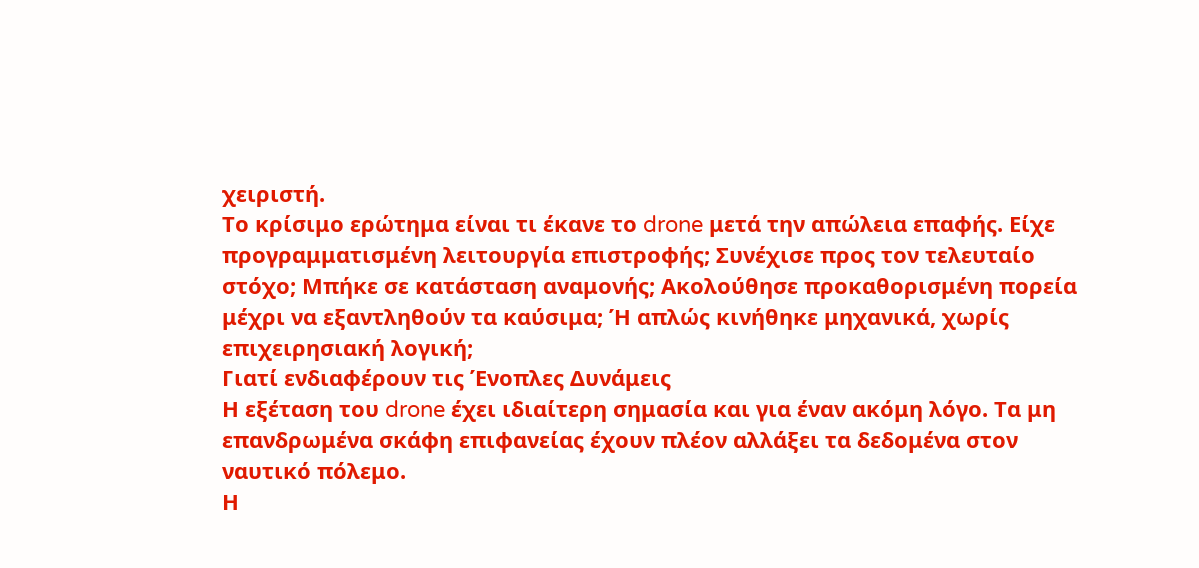χειριστή.
Το κρίσιμο ερώτημα είναι τι έκανε το drone μετά την απώλεια επαφής. Είχε προγραμματισμένη λειτουργία επιστροφής; Συνέχισε προς τον τελευταίο στόχο; Μπήκε σε κατάσταση αναμονής; Ακολούθησε προκαθορισμένη πορεία μέχρι να εξαντληθούν τα καύσιμα; Ή απλώς κινήθηκε μηχανικά, χωρίς επιχειρησιακή λογική;
Γιατί ενδιαφέρουν τις Ένοπλες Δυνάμεις
Η εξέταση του drone έχει ιδιαίτερη σημασία και για έναν ακόμη λόγο. Τα μη επανδρωμένα σκάφη επιφανείας έχουν πλέον αλλάξει τα δεδομένα στον ναυτικό πόλεμο.
Η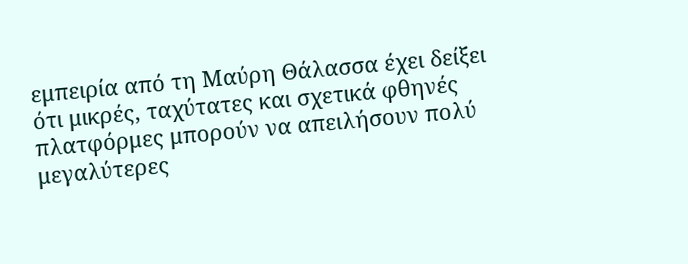εμπειρία από τη Μαύρη Θάλασσα έχει δείξει ότι μικρές, ταχύτατες και σχετικά φθηνές πλατφόρμες μπορούν να απειλήσουν πολύ μεγαλύτερες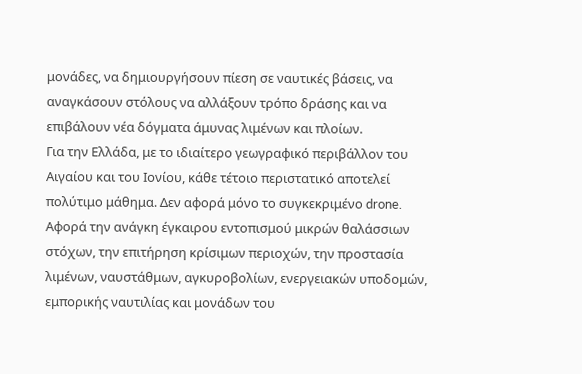μονάδες, να δημιουργήσουν πίεση σε ναυτικές βάσεις, να αναγκάσουν στόλους να αλλάξουν τρόπο δράσης και να επιβάλουν νέα δόγματα άμυνας λιμένων και πλοίων.
Για την Ελλάδα, με το ιδιαίτερο γεωγραφικό περιβάλλον του Αιγαίου και του Ιονίου, κάθε τέτοιο περιστατικό αποτελεί πολύτιμο μάθημα. Δεν αφορά μόνο το συγκεκριμένο drone. Αφορά την ανάγκη έγκαιρου εντοπισμού μικρών θαλάσσιων στόχων, την επιτήρηση κρίσιμων περιοχών, την προστασία λιμένων, ναυστάθμων, αγκυροβολίων, ενεργειακών υποδομών, εμπορικής ναυτιλίας και μονάδων του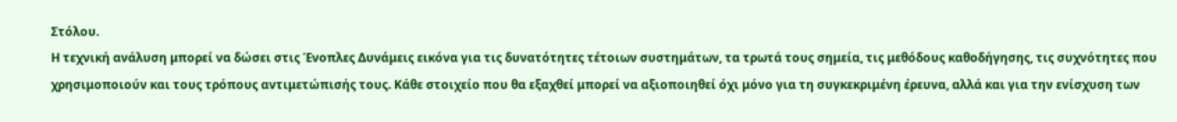Στόλου.
Η τεχνική ανάλυση μπορεί να δώσει στις Ένοπλες Δυνάμεις εικόνα για τις δυνατότητες τέτοιων συστημάτων, τα τρωτά τους σημεία, τις μεθόδους καθοδήγησης, τις συχνότητες που χρησιμοποιούν και τους τρόπους αντιμετώπισής τους. Κάθε στοιχείο που θα εξαχθεί μπορεί να αξιοποιηθεί όχι μόνο για τη συγκεκριμένη έρευνα, αλλά και για την ενίσχυση των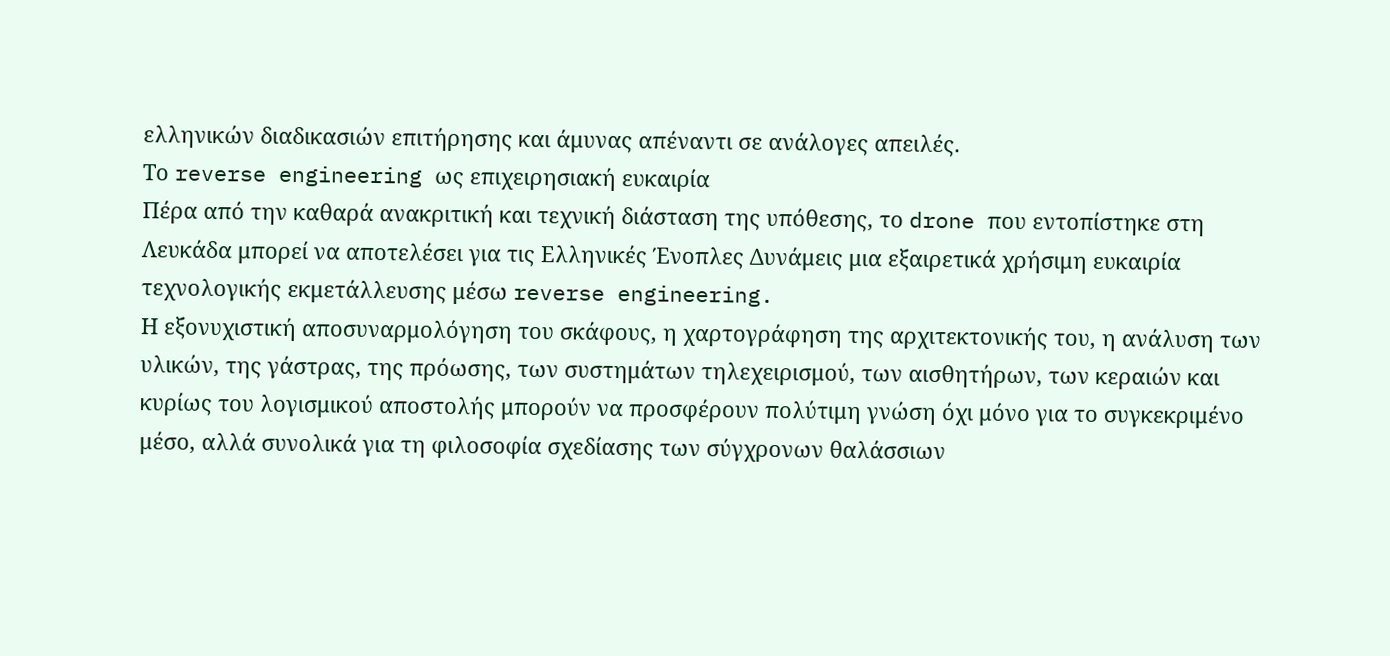ελληνικών διαδικασιών επιτήρησης και άμυνας απέναντι σε ανάλογες απειλές.
Το reverse engineering ως επιχειρησιακή ευκαιρία
Πέρα από την καθαρά ανακριτική και τεχνική διάσταση της υπόθεσης, το drone που εντοπίστηκε στη Λευκάδα μπορεί να αποτελέσει για τις Ελληνικές Ένοπλες Δυνάμεις μια εξαιρετικά χρήσιμη ευκαιρία τεχνολογικής εκμετάλλευσης μέσω reverse engineering.
Η εξονυχιστική αποσυναρμολόγηση του σκάφους, η χαρτογράφηση της αρχιτεκτονικής του, η ανάλυση των υλικών, της γάστρας, της πρόωσης, των συστημάτων τηλεχειρισμού, των αισθητήρων, των κεραιών και κυρίως του λογισμικού αποστολής μπορούν να προσφέρουν πολύτιμη γνώση όχι μόνο για το συγκεκριμένο μέσο, αλλά συνολικά για τη φιλοσοφία σχεδίασης των σύγχρονων θαλάσσιων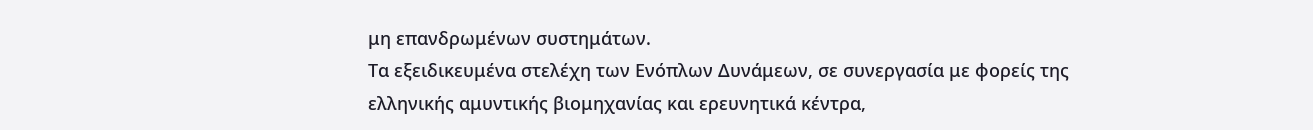μη επανδρωμένων συστημάτων.
Τα εξειδικευμένα στελέχη των Ενόπλων Δυνάμεων, σε συνεργασία με φορείς της ελληνικής αμυντικής βιομηχανίας και ερευνητικά κέντρα,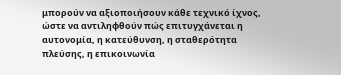μπορούν να αξιοποιήσουν κάθε τεχνικό ίχνος, ώστε να αντιληφθούν πώς επιτυγχάνεται η αυτονομία, η κατεύθυνση, η σταθερότητα πλεύσης, η επικοινωνία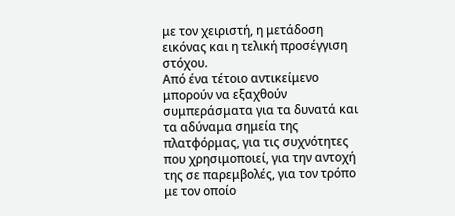με τον χειριστή, η μετάδοση εικόνας και η τελική προσέγγιση στόχου.
Από ένα τέτοιο αντικείμενο μπορούν να εξαχθούν συμπεράσματα για τα δυνατά και τα αδύναμα σημεία της πλατφόρμας, για τις συχνότητες που χρησιμοποιεί, για την αντοχή της σε παρεμβολές, για τον τρόπο με τον οποίο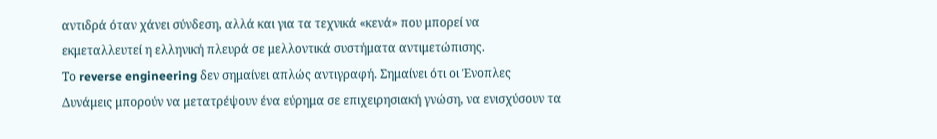αντιδρά όταν χάνει σύνδεση, αλλά και για τα τεχνικά «κενά» που μπορεί να εκμεταλλευτεί η ελληνική πλευρά σε μελλοντικά συστήματα αντιμετώπισης.
Το reverse engineering δεν σημαίνει απλώς αντιγραφή. Σημαίνει ότι οι Ένοπλες Δυνάμεις μπορούν να μετατρέψουν ένα εύρημα σε επιχειρησιακή γνώση, να ενισχύσουν τα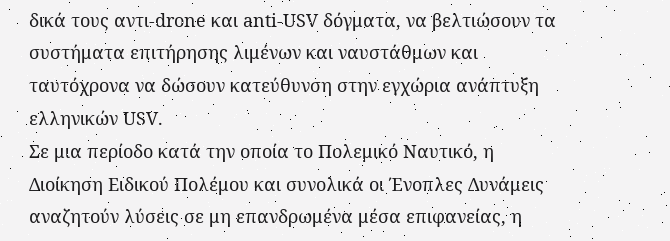δικά τους αντι-drone και anti-USV δόγματα, να βελτιώσουν τα συστήματα επιτήρησης λιμένων και ναυστάθμων και ταυτόχρονα να δώσουν κατεύθυνση στην εγχώρια ανάπτυξη ελληνικών USV.
Σε μια περίοδο κατά την οποία το Πολεμικό Ναυτικό, η Διοίκηση Ειδικού Πολέμου και συνολικά οι Ένοπλες Δυνάμεις αναζητούν λύσεις σε μη επανδρωμένα μέσα επιφανείας, η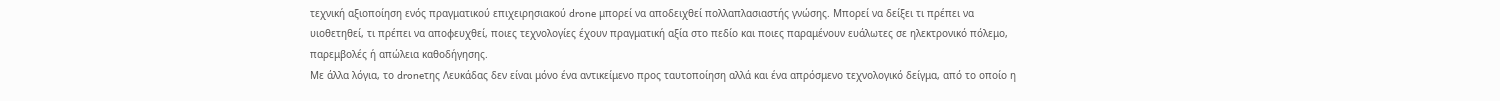τεχνική αξιοποίηση ενός πραγματικού επιχειρησιακού drone μπορεί να αποδειχθεί πολλαπλασιαστής γνώσης. Μπορεί να δείξει τι πρέπει να υιοθετηθεί, τι πρέπει να αποφευχθεί, ποιες τεχνολογίες έχουν πραγματική αξία στο πεδίο και ποιες παραμένουν ευάλωτες σε ηλεκτρονικό πόλεμο, παρεμβολές ή απώλεια καθοδήγησης.
Με άλλα λόγια, το droneτης Λευκάδας δεν είναι μόνο ένα αντικείμενο προς ταυτοποίηση αλλά και ένα απρόσμενο τεχνολογικό δείγμα, από το οποίο η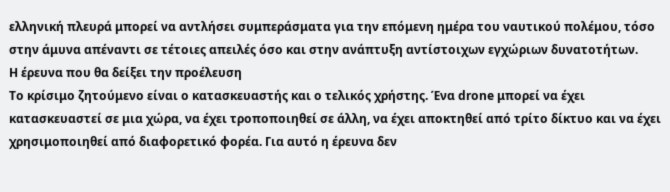ελληνική πλευρά μπορεί να αντλήσει συμπεράσματα για την επόμενη ημέρα του ναυτικού πολέμου, τόσο στην άμυνα απέναντι σε τέτοιες απειλές όσο και στην ανάπτυξη αντίστοιχων εγχώριων δυνατοτήτων.
Η έρευνα που θα δείξει την προέλευση
Το κρίσιμο ζητούμενο είναι ο κατασκευαστής και ο τελικός χρήστης. Ένα drone μπορεί να έχει κατασκευαστεί σε μια χώρα, να έχει τροποποιηθεί σε άλλη, να έχει αποκτηθεί από τρίτο δίκτυο και να έχει χρησιμοποιηθεί από διαφορετικό φορέα. Για αυτό η έρευνα δεν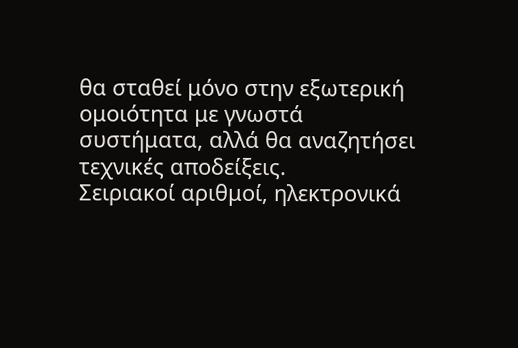θα σταθεί μόνο στην εξωτερική ομοιότητα με γνωστά συστήματα, αλλά θα αναζητήσει τεχνικές αποδείξεις.
Σειριακοί αριθμοί, ηλεκτρονικά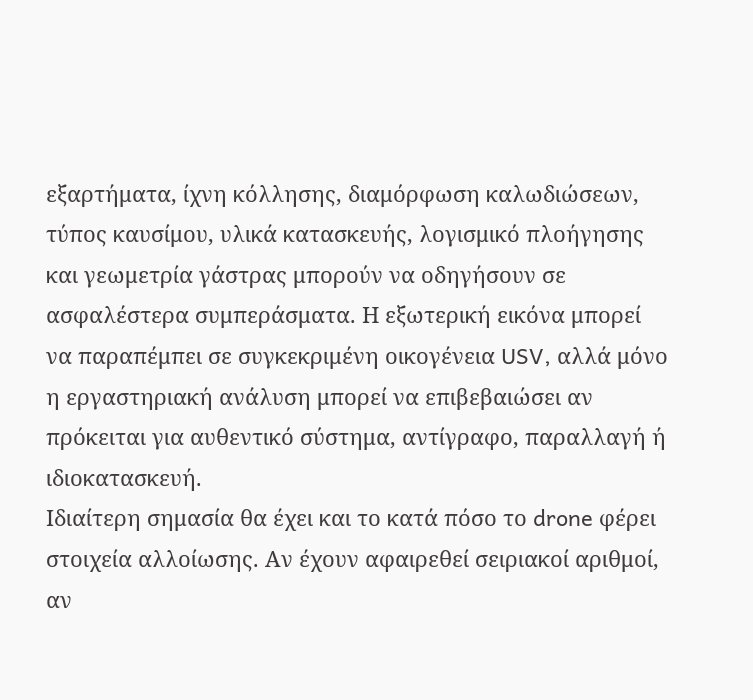εξαρτήματα, ίχνη κόλλησης, διαμόρφωση καλωδιώσεων, τύπος καυσίμου, υλικά κατασκευής, λογισμικό πλοήγησης και γεωμετρία γάστρας μπορούν να οδηγήσουν σε ασφαλέστερα συμπεράσματα. Η εξωτερική εικόνα μπορεί να παραπέμπει σε συγκεκριμένη οικογένεια USV, αλλά μόνο η εργαστηριακή ανάλυση μπορεί να επιβεβαιώσει αν πρόκειται για αυθεντικό σύστημα, αντίγραφο, παραλλαγή ή ιδιοκατασκευή.
Ιδιαίτερη σημασία θα έχει και το κατά πόσο το drone φέρει στοιχεία αλλοίωσης. Αν έχουν αφαιρεθεί σειριακοί αριθμοί, αν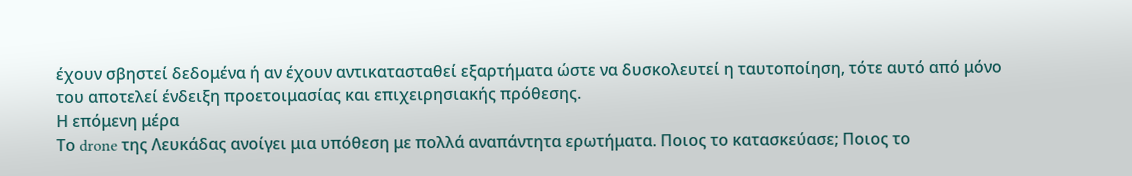έχουν σβηστεί δεδομένα ή αν έχουν αντικατασταθεί εξαρτήματα ώστε να δυσκολευτεί η ταυτοποίηση, τότε αυτό από μόνο του αποτελεί ένδειξη προετοιμασίας και επιχειρησιακής πρόθεσης.
Η επόμενη μέρα
Το drone της Λευκάδας ανοίγει μια υπόθεση με πολλά αναπάντητα ερωτήματα. Ποιος το κατασκεύασε; Ποιος το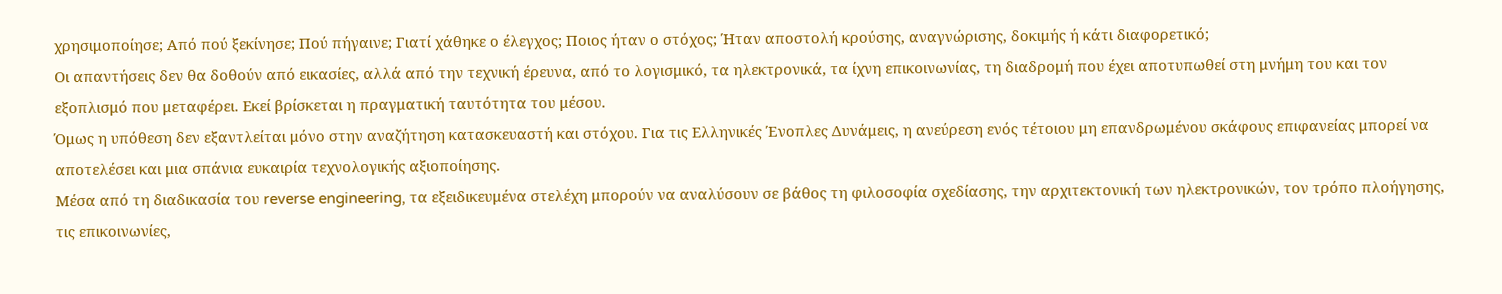χρησιμοποίησε; Από πού ξεκίνησε; Πού πήγαινε; Γιατί χάθηκε ο έλεγχος; Ποιος ήταν ο στόχος; Ήταν αποστολή κρούσης, αναγνώρισης, δοκιμής ή κάτι διαφορετικό;
Οι απαντήσεις δεν θα δοθούν από εικασίες, αλλά από την τεχνική έρευνα, από το λογισμικό, τα ηλεκτρονικά, τα ίχνη επικοινωνίας, τη διαδρομή που έχει αποτυπωθεί στη μνήμη του και τον εξοπλισμό που μεταφέρει. Εκεί βρίσκεται η πραγματική ταυτότητα του μέσου.
Όμως η υπόθεση δεν εξαντλείται μόνο στην αναζήτηση κατασκευαστή και στόχου. Για τις Ελληνικές Ένοπλες Δυνάμεις, η ανεύρεση ενός τέτοιου μη επανδρωμένου σκάφους επιφανείας μπορεί να αποτελέσει και μια σπάνια ευκαιρία τεχνολογικής αξιοποίησης.
Μέσα από τη διαδικασία του reverse engineering, τα εξειδικευμένα στελέχη μπορούν να αναλύσουν σε βάθος τη φιλοσοφία σχεδίασης, την αρχιτεκτονική των ηλεκτρονικών, τον τρόπο πλοήγησης, τις επικοινωνίες,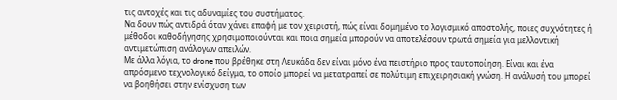τις αντοχές και τις αδυναμίες του συστήματος.
Να δουν πώς αντιδρά όταν χάνει επαφή με τον χειριστή, πώς είναι δομημένο το λογισμικό αποστολής, ποιες συχνότητες ή μέθοδοι καθοδήγησης χρησιμοποιούνται και ποια σημεία μπορούν να αποτελέσουν τρωτά σημεία για μελλοντική αντιμετώπιση ανάλογων απειλών.
Με άλλα λόγια, το drone που βρέθηκε στη Λευκάδα δεν είναι μόνο ένα πειστήριο προς ταυτοποίηση. Είναι και ένα απρόσμενο τεχνολογικό δείγμα, το οποίο μπορεί να μετατραπεί σε πολύτιμη επιχειρησιακή γνώση. Η ανάλυσή του μπορεί να βοηθήσει στην ενίσχυση των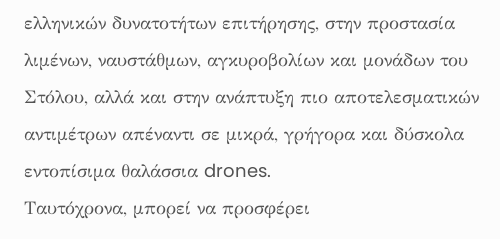ελληνικών δυνατοτήτων επιτήρησης, στην προστασία λιμένων, ναυστάθμων, αγκυροβολίων και μονάδων του Στόλου, αλλά και στην ανάπτυξη πιο αποτελεσματικών αντιμέτρων απέναντι σε μικρά, γρήγορα και δύσκολα εντοπίσιμα θαλάσσια drones.
Ταυτόχρονα, μπορεί να προσφέρει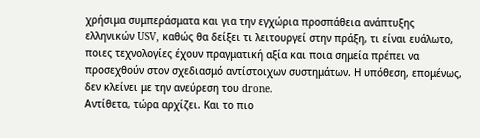χρήσιμα συμπεράσματα και για την εγχώρια προσπάθεια ανάπτυξης ελληνικών USV, καθώς θα δείξει τι λειτουργεί στην πράξη, τι είναι ευάλωτο, ποιες τεχνολογίες έχουν πραγματική αξία και ποια σημεία πρέπει να προσεχθούν στον σχεδιασμό αντίστοιχων συστημάτων. Η υπόθεση, επομένως, δεν κλείνει με την ανεύρεση του drone.
Αντίθετα, τώρα αρχίζει. Και το πιο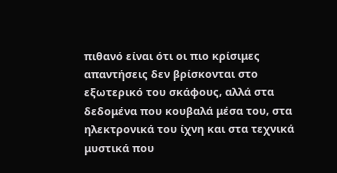πιθανό είναι ότι οι πιο κρίσιμες απαντήσεις δεν βρίσκονται στο εξωτερικό του σκάφους, αλλά στα δεδομένα που κουβαλά μέσα του, στα ηλεκτρονικά του ίχνη και στα τεχνικά μυστικά που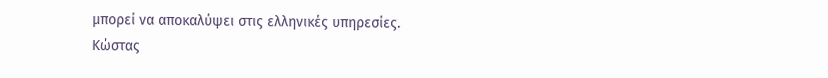μπορεί να αποκαλύψει στις ελληνικές υπηρεσίες.
Κώστας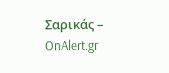Σαρικάς – OnAlert.gr